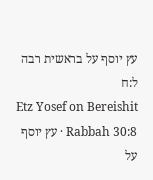עץ יוסף על בראשית רבה ל:ח
Etz Yosef on Bereishit Rabbah 30:8 · עץ יוסף על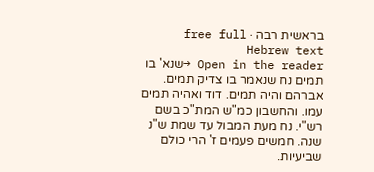בראשית רבה · free full Hebrew text
Open in the reader →שנא' בו תמים נח שנאמר בו צדיק תמים. אברהם והיה תמים. דוד ואהיה תמים עמו. והחשבון כמ"ש המת"כ בשם רש"י. נח מעת המבול עד שמת ש"נ שנה. חמשים פעמים ז' הרי כולם שביעיות.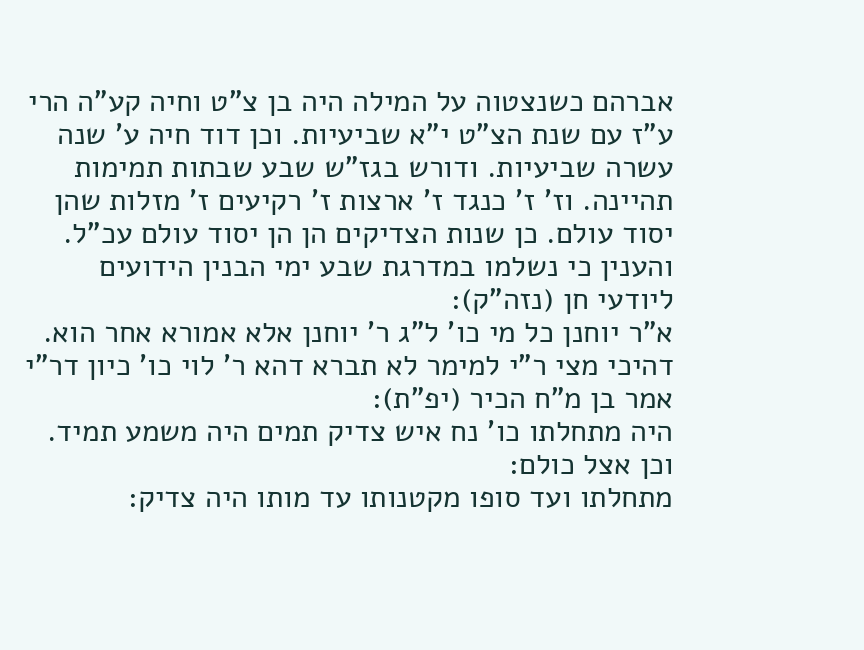אברהם כשנצטוה על המילה היה בן צ"ט וחיה קע"ה הרי ע"ז עם שנת הצ"ט י"א שביעיות. וכן דוד חיה ע' שנה עשרה שביעיות. ודורש בגז"ש שבע שבתות תמימות תהיינה. וז' ז' כנגד ז' ארצות ז' רקיעים ז' מזלות שהן יסוד עולם. כן שנות הצדיקים הן הן יסוד עולם עכ"ל. והענין כי נשלמו במדרגת שבע ימי הבנין הידועים ליודעי חן (נזה"ק):
א"ר יוחנן כל מי כו' ל"ג ר' יוחנן אלא אמורא אחר הוא. דהיכי מצי ר"י למימר לא תברא דהא ר' לוי כו' כיון דר"י אמר בן מ"ח הכיר (יפ"ת):
היה מתחלתו כו' נח איש צדיק תמים היה משמע תמיד. וכן אצל כולם:
מתחלתו ועד סופו מקטנותו עד מותו היה צדיק: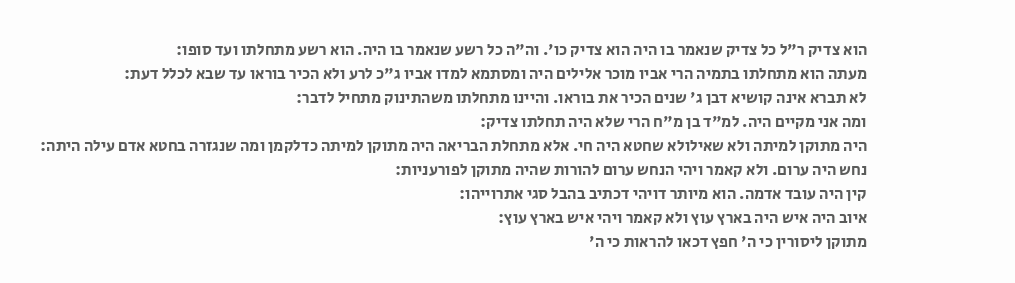הוא צדיק ר"ל כל צדיק שנאמר בו היה הוא צדיק כו'. וה"ה כל רשע שנאמר בו היה. הוא רשע מתחלתו ועד סופו:
מעתה הוא מתחלתו בתמיה הרי אביו מוכר אלילים היה ומסתמא למדו אביו ג"כ לרע ולא הכיר בוראו עד שבא לכלל דעת:
לא תברא אינה קושיא דבן ג' שנים הכיר את בוראו. והיינו מתחלתו משהתינוק מתחיל לדבר:
ומה אני מקיים היה. למ"ד בן מ"ח הרי שלא היה תחלתו צדיק:
היה מתוקן למיתה ולא שאילולא שחטא היה חי. אלא מתחלת הבריאה היה מתוקן למיתה כדלקמן ומה שנגזרה בחטא אדם עילה היתה:
נחש היה ערום. ולא קאמר ויהי הנחש ערום להורות שהיה מתוקן לפורעניות:
קין היה עובד אדמה. הוא מיותר דויהי דכתיב בהבל סגי אתרוייהו:
איוב היה איש היה בארץ עוץ ולא קאמר ויהי איש בארץ עוץ:
מתוקן ליסורין כי ה' חפץ דכאו להראות כי ה'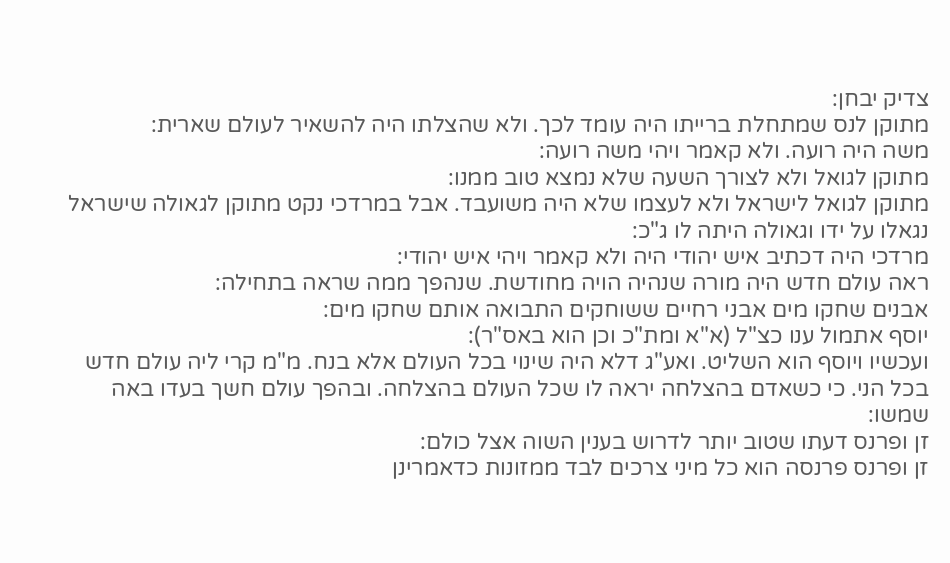צדיק יבחן:
מתוקן לנס שמתחלת ברייתו היה עומד לכך. ולא שהצלתו היה להשאיר לעולם שארית:
משה היה רועה. ולא קאמר ויהי משה רועה:
מתוקן לגואל ולא לצורך השעה שלא נמצא טוב ממנו:
מתוקן לגואל לישראל ולא לעצמו שלא היה משועבד. אבל במרדכי נקט מתוקן לגאולה שישראל נגאלו על ידו וגאולה היתה לו ג"כ:
מרדכי היה דכתיב איש יהודי היה ולא קאמר ויהי איש יהודי:
ראה עולם חדש היה מורה שנהיה הויה מחודשת. שנהפך ממה שראה בתחילה:
אבנים שחקו מים אבני רחיים ששוחקים התבואה אותם שחקו מים:
יוסף אתמול ענו כצ"ל (א"א ומת"כ וכן הוא באס"ר):
ועכשיו ויוסף הוא השליט. ואע"ג דלא היה שינוי בכל העולם אלא בנח. מ"מ קרי ליה עולם חדש בכל הני. כי כשאדם בהצלחה יראה לו שכל העולם בהצלחה. ובהפך עולם חשך בעדו באה שמשו:
זן ופרנס דעתו שטוב יותר לדרוש בענין השוה אצל כולם:
זן ופרנס פרנסה הוא כל מיני צרכים לבד ממזונות כדאמרינן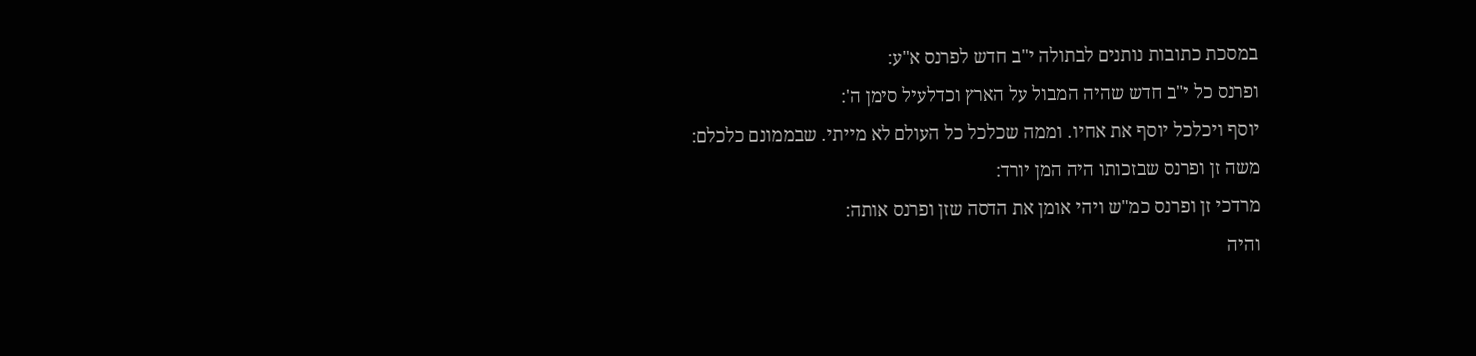במסכת כתובות נותנים לבתולה י"ב חדש לפרנס א"ע:
ופרנס כל י"ב חדש שהיה המבול על הארץ וכדלעיל סימן ה':
יוסף ויכלכל יוסף את אחיו. וממה שכלכל כל העולם לא מייתי. שבממונם כלכלם:
משה זן ופרנס שבזכותו היה המן יורד:
מרדכי זן ופרנס כמ"ש ויהי אומן את הדסה שזן ופרנס אותה:
והיה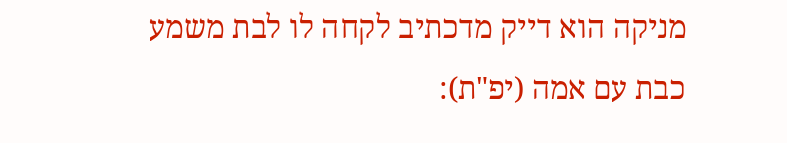מניקה הוא דייק מדכתיב לקחה לו לבת משמע כבת עם אמה (יפ"ת):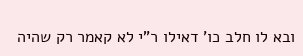ובא לו חלב כו' דאילו ר"י לא קאמר רק שהיה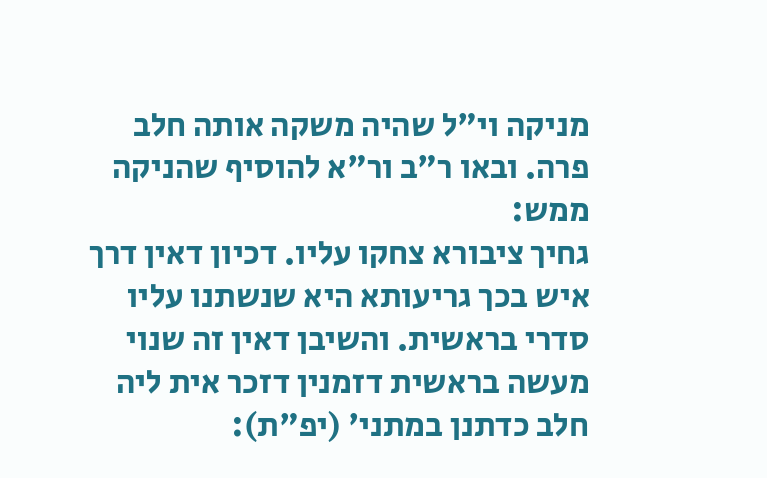מניקה וי"ל שהיה משקה אותה חלב פרה. ובאו ר"ב ור"א להוסיף שהניקה ממש:
גחיך ציבורא צחקו עליו. דכיון דאין דרך איש בכך גריעותא היא שנשתנו עליו סדרי בראשית. והשיבן דאין זה שנוי מעשה בראשית דזמנין דזכר אית ליה חלב כדתנן במתני' (יפ"ת):